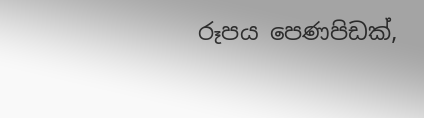රූපය පෙණපිඩක්,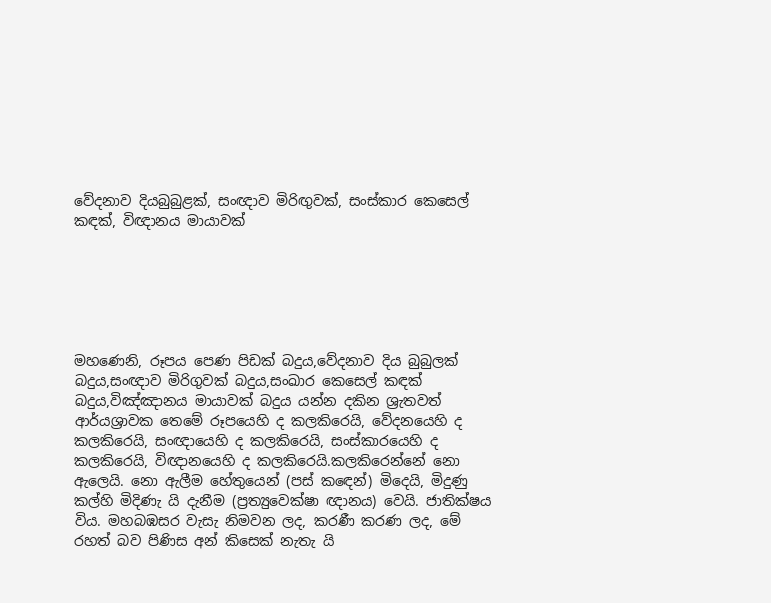වේදනාව දියබුබුළක්, සංඥාව මිරිඟුවක්, සංස්කාර කෙසෙල් කඳක්, විඥානය මායාවක්






මහණෙනි, රූපය පෙණ පිඩක් බදුය,වේදනාව දිය බුබුලක් බදුය,සංඥාව මිරිගුවක් බදුය,සංඛාර කෙසෙල් කඳක් බදුය,විඤ්ඤානය මායාවක් බදුය යන්න දකින ශ්‍රැතවත් ආර්යශ්‍රාවක තෙමේ රූපයෙහි ද කලකිරෙයි, වේදනයෙහි ද කලකිරෙයි, සංඥායෙහි ද කලකිරෙයි, සංස්කාරයෙහි ද කලකිරෙයි, විඥානයෙහි ද කලකිරෙයි.කලකිරෙන්නේ නො ඇලෙයි. නො ඇලීම හේතුයෙන් (පස් කඳෙන්) මිදෙයි, මිදුණු කල්හි මිදිණැ යි දැනීම (ප්‍රත්‍යුවෙක්ෂා ඥානය) වෙයි. ජාතික්ෂය විය. මහබඹසර වැසැ නිමවන ලද, කරණී කරණ ලද, මේ රහත් බව පිණිස අන් කිසෙක් නැතැ යි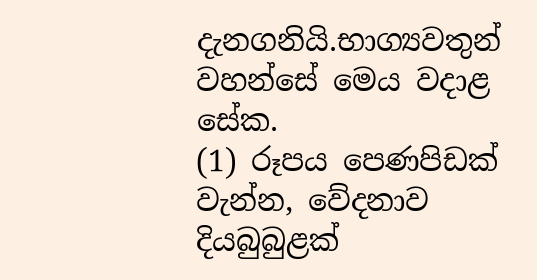දැනගනියි.භාග්‍යවතුන් වහන්සේ මෙය වදාළ සේක.
(1) රූපය පෙණපිඩක් වැන්න, වේදනාව දියබුබුළක්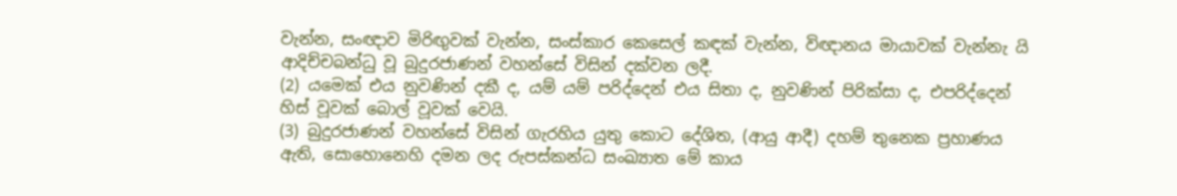වැන්න, සංඥාව මිරිඟුවක් වැන්න, සංස්කාර කෙසෙල් කඳක් වැන්න, විඥානය මායාවක් වැන්නැ යි ආදිච්චබන්ධු වූ බුදුරජාණන් වහන්සේ විසින් දක්වන ලදී.
(2) යමෙක් එය නුවණින් දකී ද, යම් යම් පරිද්දෙන් එය සිතා ද, නුවණින් පිරික්සා ද, එපරිද්දෙන් හිස් වූවක් බොල් වූවක් වෙයි.
(3) බුදුරජාණන් වහන්සේ විසින් ගැරහිය යුතු කොට දේශිත, (ආයු ආදී) දහම් තුනෙක ප්‍රහාණය ඇති, සොහොනෙහි දමන ලද රුපස්කන්ධ සංඛ්‍යාත මේ කාය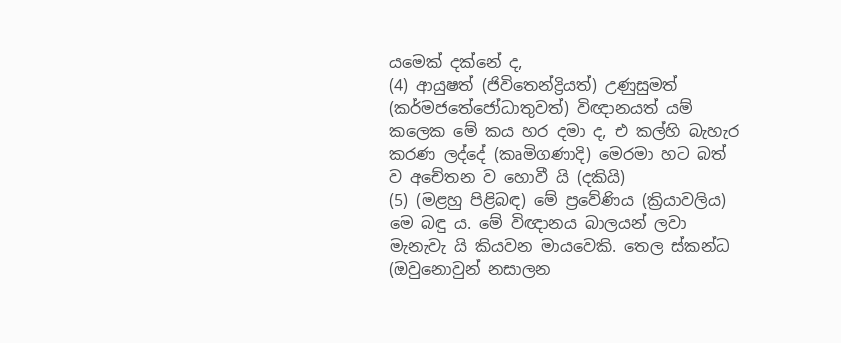යමෙක් දක්නේ ද,
(4) ආයුෂත් (ජිවිතෙන්ද්‍රියත්) උණුසුමත් (කර්මජතේජෝධාතුවත්) විඥානයත් යම් කලෙක මේ කය හර දමා ද, එ කල්හි බැහැර කරණ ලද්දේ (කෘමිගණාදි) මෙරමා හට බත් ව අචේතන ව හොවී යි (දකියි)
(5) (මළහු පිළිබඳ) මේ ප්‍රවේණිය (ක්‍රියාවලිය) මෙ බඳු ය. මේ විඥානය බාලයන් ලවා මැනැවැ යි කියවන මායවෙකි. තෙල ස්කන්ධ (ඔවුනොවුන් නසාලන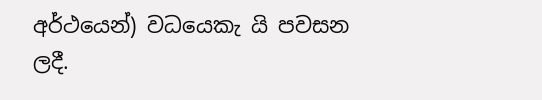අර්ථයෙන්) වධයෙකැ යි පවසන ලදී.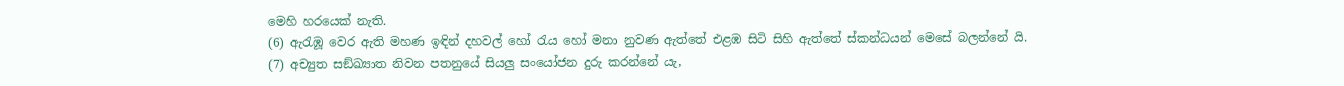මෙහි හරයෙක් නැති.
(6) ඇරැඹූ වෙර ඇති මහණ ඉඳින් දහවල් හෝ රැය හෝ මනා නුවණ ඇත්තේ එළඹ සිටි සිහි ඇත්තේ ස්කන්ධයන් මෙසේ බලන්නේ යි.
(7) අච්‍යුත සඞ්ඛ්‍යාත නිවන පතනුයේ සියලු සංයෝජන දුරු කරන්නේ යැ,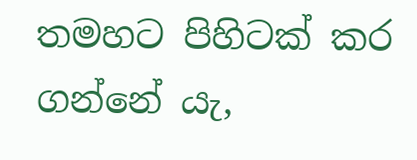තමහට පිහිටක් කර ගන්නේ යැ,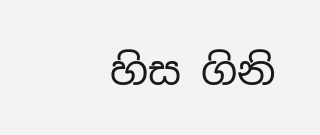හිස ගිනි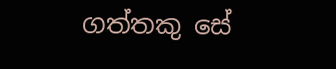ගත්තකු සේ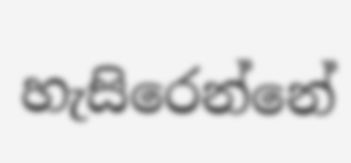හැසිරෙන්නේ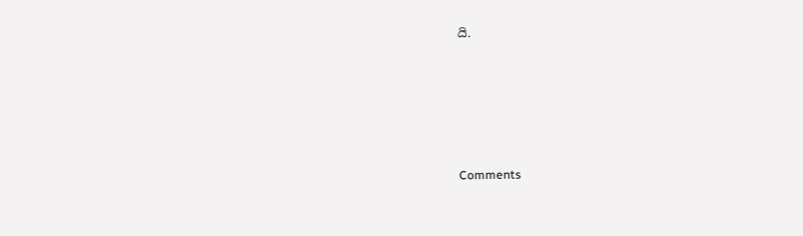යි.






Comments